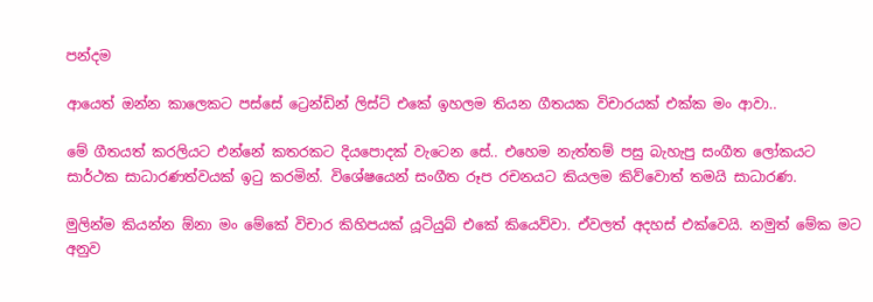පන්දම

ආයෙත් ඔන්න කාලෙකට පස්සේ ට්‍රෙන්ඩින් ලිස්ට් එකේ ඉහලම තියන ගීතයක විචාරයක් එක්ක මං ආවා..

මේ ගීතයත් කරලියට එන්නේ කතරකට දියපොදක් වැටෙන සේ.. එහෙම නැත්තම් පසු බැහැපු සංගීත ලෝකයට සාර්ථක සාධාරණත්වයක් ඉටු කරමින්. විශේෂයෙන් සංගීත රූප රචනයට කියලම කිව්වොත් තමයි සාධාරණ.

මුලින්ම කියන්න ඕනා මං මේකේ විචාර කිහිපයක් යූටියුබ් එකේ කියෙව්වා. ඒවලත් අදහස් එක්වෙයි. නමුත් මේක මට අනුව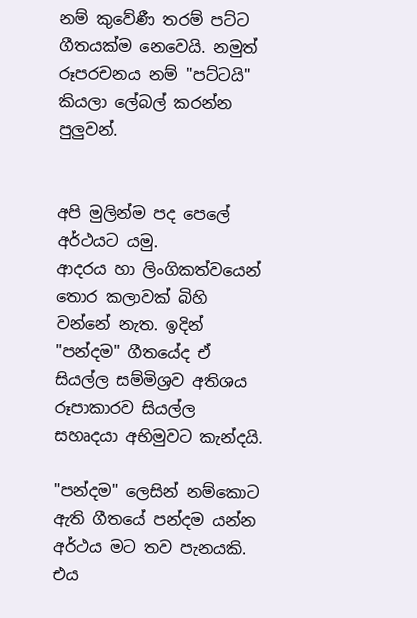නම් කුවේණී තරම් පට්ට ගීතයක්ම නෙවෙයි. නමුත් රූපරචනය නම් "පට්ටයි" කියලා ලේබල් කරන්න පුලුවන්.


අපි මුලින්ම පද පෙලේ අර්ථයට යමු.
ආදරය හා ලිංගිකත්වයෙන් තොර කලාවක් බිහි වන්නේ නැත. ඉදින් "පන්දම" ගීතයේද ඒ සියල්ල සම්මිශ්‍රව අතිශය රූපාකාරව සියල්ල සහෘදයා අභිමුවට කැන්දයි.

"පන්දම" ලෙසින් නම්කොට ඇති ගීතයේ පන්දම යන්න අර්ථය මට තව පැනයකි. එය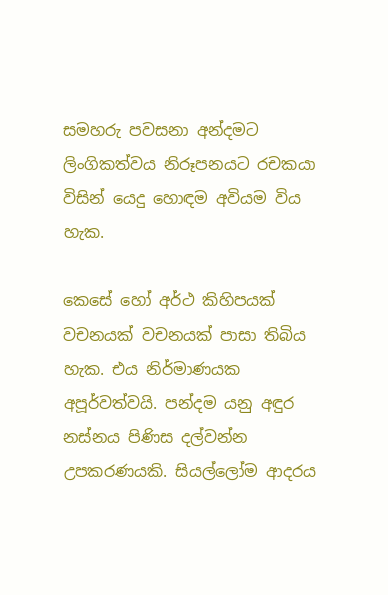සමහරු පවසනා අන්දමට ලිංගිකත්වය නිරූපනයට රචකයා විසින් යෙදු හොඳම අවියම විය හැක.

කෙසේ හෝ අර්ථ කිහිපයක් වචනයක් වචනයක් පාසා තිබිය හැක. එය නිර්මාණයක අපූර්වත්වයි. පන්දම යනු අඳුර නස්නය පිණිස දල්වන්න උපකරණයකි. සියල්ලෝම ආදරය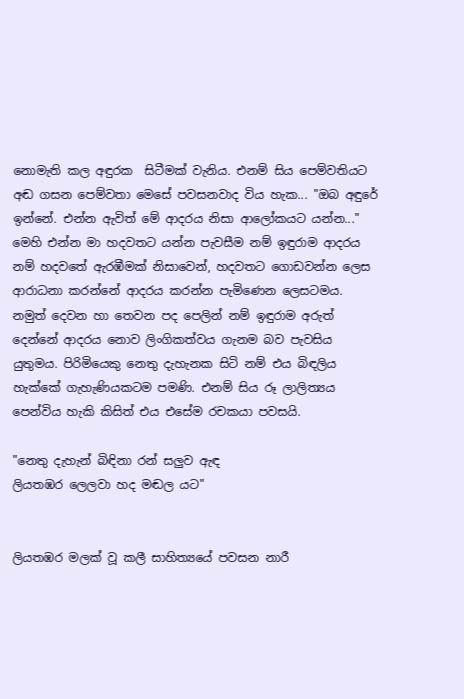නොමැති කල අඳුරක  සිටීමක් වැනිය. එනම් සිය පෙම්වතියට අඬ ගසන පෙම්වතා මෙසේ පවසනවාද විය හැක... "ඔබ අඳුරේ ඉන්නේ. එන්න ඇවිත් මේ ආදරය නිසා ආලෝකයට යන්න..."  මෙහි එන්න මා හදවතට යන්න පැවසීම නම් ඉඳුරාම ආදරය නම් හදවතේ ඇරඹීමක් නිසාවෙන්, හදවතට ගොඩවන්න ලෙස ආරාධනා කරන්නේ ආදරය කරන්න පැමිණෙන ලෙසටමය. නමුත් දෙවන හා තෙවන පද පෙලින් නම් ඉඳුරාම අරුත් දෙන්නේ ආදරය නොව ලිංගිකත්වය ගැනම බව පැවසිය යුතුමය. පිරිමියෙකු නෙතු දැහැනක සිටි නම් එය බිඳලිය හැක්කේ ගැහැණියකටම පමණි. එනම් සිය රූ ලාලිත්‍යය පෙන්විය හැකි කිසිත් එය එසේම රචකයා පවසයි.

"නෙතු දැහැන් බිඳිනා රන් සලුව ඇඳ
ලියතඹර ලෙලවා හද මඬල යට"


ලියතඹර මලක් වූ කලී සාහිත්‍යයේ පවසන නාරී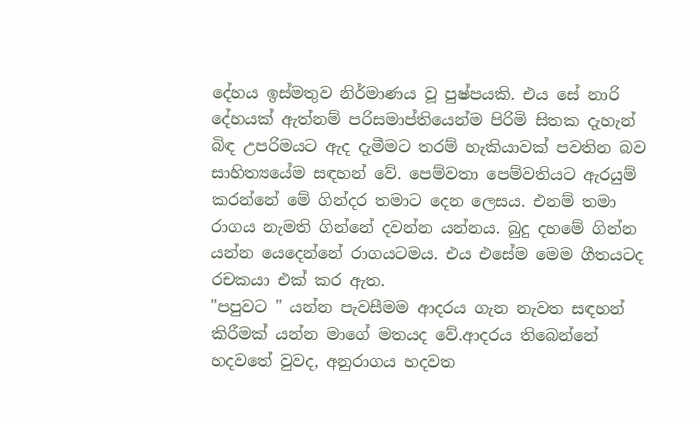දේහය ඉස්මතුව නිර්මාණය වූ පුෂ්පයකි. එය සේ නාරි දේහයක් ඇත්නම් පරිසමාප්තියෙන්ම පිරිමි සිතක දැහැන් බිඳ උපරිමයට ඇද දැමීමට තරම් හැකියාවක් පවතින බව සාහිත්‍යයේම සඳහන් වේ. පෙම්වතා පෙම්වතියට ඇරයුම් කරන්නේ මේ ගින්දර තමාට දෙන ලෙසය. එනම් තමා රාගය නැමති ගින්නේ දවන්න යන්නය. බුදු දහමේ ගින්න යන්න යෙදෙන්නේ රාගයටමය. එය එසේම මෙම ගීතයටද රචකයා එක් කර ඇත.
"පපුවට " යන්න පැවසීමම ආදරය ගැන නැවත සඳහන් කිරීමක් යන්න මාගේ මතයද වේ.ආදරය තිබෙන්නේ හදවතේ වුවද, අනුරාගය හදවත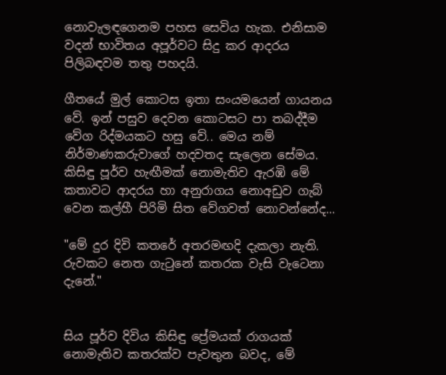නොවැලඳගෙනම පහස සෙවිය හැක. එනිසාම වදන් භාවිතය අපූර්වට සිදු කර ආදරය පිලිබඳවම තතු පහදයි.

ගීතයේ මුල් කොටස ඉතා සංයමයෙන් ගායනය වේ. ඉන් පසුව දෙවන කොටසට පා තබද්දීම වේග රිද්මයකට හසු වේ.. මෙය නම් නිර්මාණකරුවාගේ හදවතද සැලෙන සේමය. කිසිඳු පූර්ව හැඟීමක් නොමැතිව ඇරඹි මේ කතාවට ආදරය හා අනුරාගය නොඅඩුව ගැබ් වෙන කල්හී පිරිමි සිත වේගවත් නොවන්නේද...

"මේ දුර දිවි කතරේ අතරමඟදි දැකලා නැති.
රුවකට නෙත ගැටුනේ කතරක වැසි වැටෙනා දැනේ."


සිය පූර්ව දිවිය කිසිඳු ප්‍රේමයක් රාගයක් නොමැතිව කතරක්ව පැවතුන බවද, මේ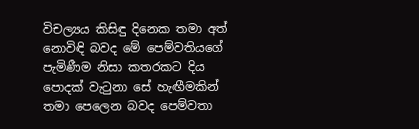විචල්‍යය කිසිඳු දිනෙක තමා අත් නොවිඳි බවද මේ පෙම්වතියගේ පැමිණීම නිසා කතරකට දිය පොදක් වැටුනා සේ හැඟීමකින් තමා පෙලෙන බවද පෙම්වතා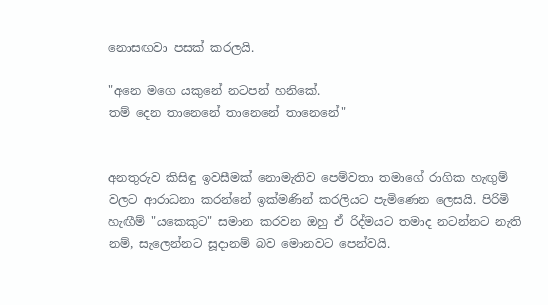නොසඟවා පසක් කරලයි.

"අනෙ මගෙ යකුනේ නටපන් හනිකේ.
තම් දෙන තානෙනේ තානෙනේ තානෙනේ"


අනතුරුව කිසිඳු ඉවසීමක් නොමැතිව පෙම්වතා තමාගේ රාගික හැඟුම් වලට ආරාධනා කරන්නේ ඉක්මණින් කරලියට පැමිණෙන ලෙසයි. පිරිමි හැඟීම් "යකෙකුට" සමාන කරවන ඔහු ඒ රිද්මයට තමාද නටන්නට නැති නම්, සැලෙන්නට සූදානම් බව මොනවට පෙන්වයි.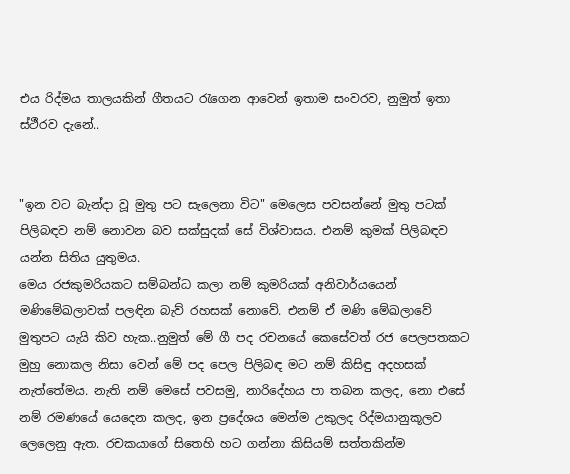එය රිද්මය තාලයකින් ගීතයට රැගෙන ආවෙන් ඉතාම සංවරව, නුමුත් ඉතා ස්ථීරව දැනේ..


"ඉන වට බැන්දා වූ මුතු පට සැලෙනා විට" මෙලෙස පවසන්නේ මුතු පටක් පිලිබඳව නම් නොවන බව සක්සුදක් සේ විශ්වාසය. එනම් කුමක් පිලිබඳව යන්න සිතිය යුතුමය.
මෙය රජකුමරියකට සම්බන්ධ කලා නම් කුමරියක් අනිවාර්යයෙන් මණිමේඛලාවක් පලඳින බැව් රහසක් නොවේ. එනම් ඒ මණි මේඛලාවේ මුතුපට යැයි කිව හැක..නුමුත් මේ ගී පද රචනයේ කෙසේවත් රජ පෙලපතකට මුහු නොකල නිසා වෙන් මේ පද පෙල පිලිබඳ මට නම් කිසිඳු අදහසක් නැත්තේමය. නැති නම් මෙසේ පවසමු, නාරිදේහය පා තබන කලද, නො එසේ නම් රමණයේ යෙදෙන කලද, ඉන ප්‍රදේශය මෙන්ම උකුලද රිද්මයානුකූලව ලෙලෙනු ඇත. රචකයාගේ සිතෙහි හට ගන්නා කිසියම් සත්තකින්ම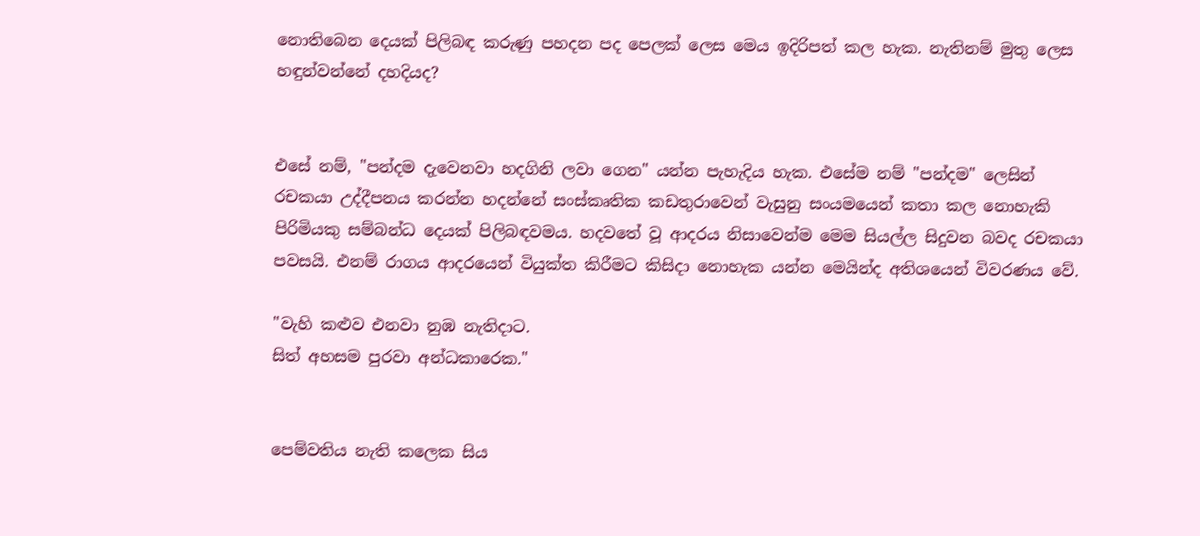නොතිබෙන දෙයක් පිලිබඳ කරුණු පහදන පද පෙලක් ලෙස මෙය ඉදිරිපත් කල හැක. නැතිනම් මුතු ලෙස හඳුන්වන්නේ දහදියද?


එසේ නම්, "පන්දම දැවෙනවා හදගිනි ලවා ගෙන" යන්න පැහැදිය හැක. එසේම නම් "පන්දම" ලෙසින් රචකයා උද්දීපනය කරන්න හදන්නේ සංස්කෘතික කඩතුරාවෙන් වැසුනු සංයමයෙන් කතා කල නොහැකි පිරිමියකු සම්බන්ධ දෙයක් පිලිබඳවමය. හදවතේ වූ ආදරය නිසාවෙන්ම මෙම සියල්ල සිදුවන බවද රචකයා පවසයි. එනම් රාගය ආදරයෙන් වියුක්ත කිරීමට කිසිදා නොහැක යන්න මෙයින්ද අතිශයෙන් විවරණය වේ.

"වැහි කළුව එනවා නුඹ නැතිදාට.
සිත් අහසම පුරවා අන්ධකාරෙක."


පෙම්වතිය නැති කලෙක සිය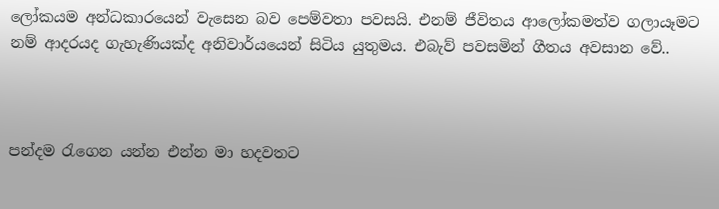ලෝකයම අන්ධකාරයෙන් වැසෙන බව පෙම්වතා පවසයි. එනම් ජීවිතය ආලෝකමත්ව ගලායෑමට නම් ආදරයද ගැහැණියක්ද අනිවාර්යයෙන් සිටිය යුතුමය. එබැව් පවසමින් ගීතය අවසාන වේ..



පන්දම රැගෙන යන්න එන්න මා හදවතට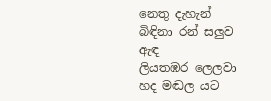නෙතු දැහැන් බිඳිනා රන් සලුව ඇඳ
ලියතඹර ලෙලවා හද මඬල යට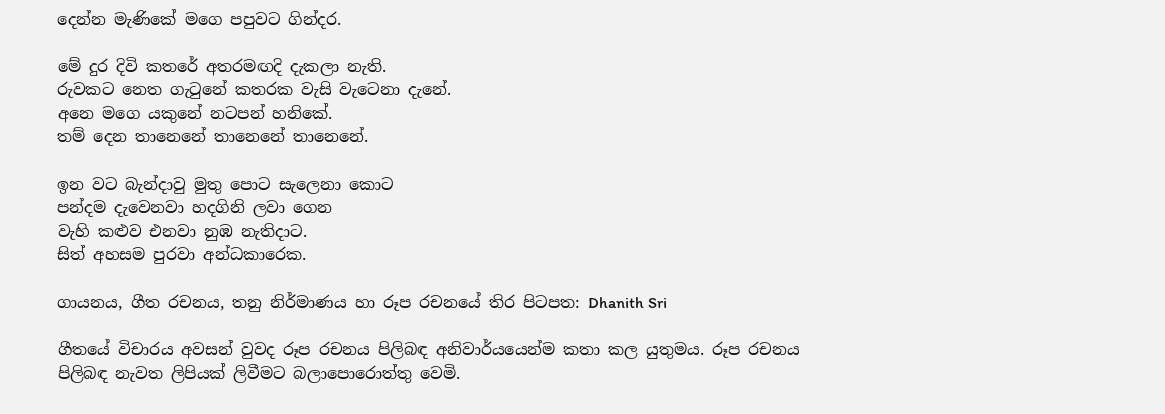දෙන්න මැණිකේ මගෙ පපුවට ගින්දර.

මේ දුර දිවි කතරේ අතරමඟදි දැකලා නැති.
රුවකට නෙත ගැටුනේ කතරක වැසි වැටෙනා දැනේ.
අනෙ මගෙ යකුනේ නටපන් හනිකේ.
තම් දෙන තානෙනේ තානෙනේ තානෙනේ.

ඉන වට බැන්දාවු මුතු පොට සැලෙනා කොට
පන්දම දැවෙනවා හදගිනි ලවා ගෙන
වැහි කළුව එනවා නුඹ නැතිදාට.
සිත් අහසම පුරවා අන්ධකාරෙක.

ගායනය, ගීත රචනය, තනු නිර්මාණය හා රූප රචනයේ තිර පිටපත: Dhanith Sri

ගීතයේ විචාරය අවසන් වුවද රූප රචනය පිලිබඳ අනිවාර්යයෙන්ම කතා කල යුතුමය. රූප රචනය පිලිබඳ නැවත ලිපියක් ලිවීමට බලාපොරොත්තු වෙමි.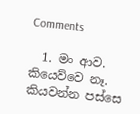Comments

  1. මං ආව. කියෙව්වෙ නෑ. කියවන්න පස්සෙ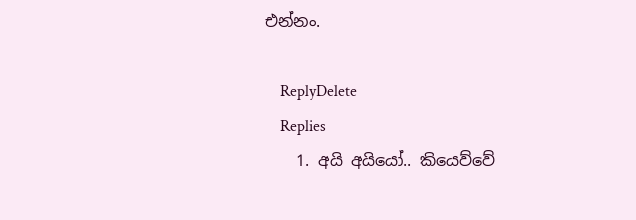එන්නං.

    ReplyDelete
    Replies
    1. අයි අයියෝ.. කියෙව්වේ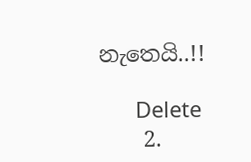නැතෙයි..!!

      Delete
    2.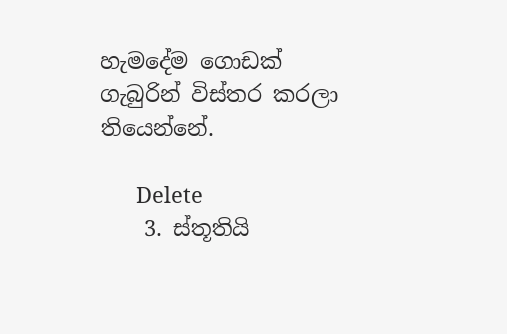හැමදේම ගොඩක් ගැබුරින් විස්තර කරලා තියෙන්නේ.

      Delete
    3. ස්තූතියි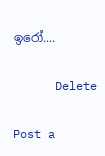ඉරෝ....

      Delete

Post a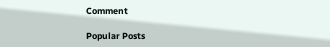Comment

Popular Posts